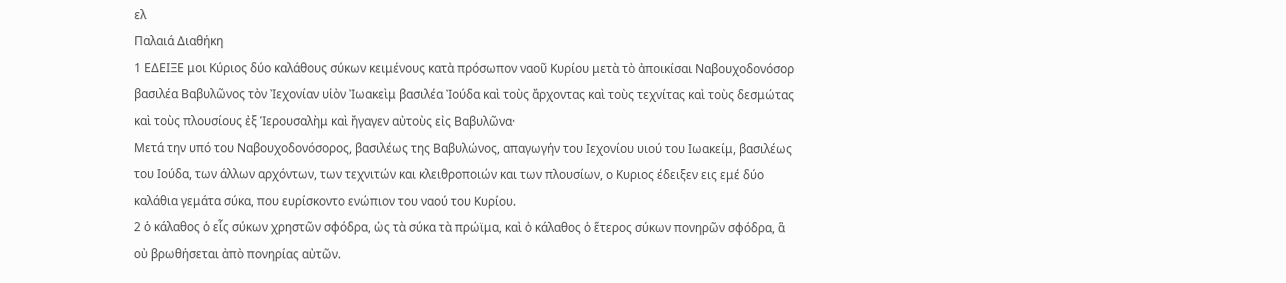ελ
Παλαιά Διαθήκη
1 ΕΔΕΙΞΕ μοι Κύριος δύο καλάθους σύκων κειμένους κατὰ πρόσωπον ναοῦ Κυρίου μετὰ τὸ ἀποικίσαι Ναβουχοδονόσορ βασιλέα Βαβυλῶνος τὸν Ἰεχονίαν υἱὸν Ἰωακεὶμ βασιλέα Ἰούδα καὶ τοὺς ἄρχοντας καὶ τοὺς τεχνίτας καὶ τοὺς δεσμώτας καὶ τοὺς πλουσίους ἐξ Ἱερουσαλὴμ καὶ ἤγαγεν αὐτοὺς εἰς Βαβυλῶνα·
Μετά την υπό του Ναβουχοδονόσορος, βασιλέως της Βαβυλώνος, απαγωγήν του Ιεχονίου υιού του Ιωακείμ, βασιλέως του Ιούδα, των άλλων αρχόντων, των τεχνιτών και κλειθροποιών και των πλουσίων, ο Κυριος έδειξεν εις εμέ δύο καλάθια γεμάτα σύκα, που ευρίσκοντο ενώπιον του ναού του Κυρίου.
2 ὁ κάλαθος ὁ εἷς σύκων χρηστῶν σφόδρα, ὡς τὰ σύκα τὰ πρώϊμα, καὶ ὁ κάλαθος ὁ ἕτερος σύκων πονηρῶν σφόδρα, ἃ οὐ βρωθήσεται ἀπὸ πονηρίας αὐτῶν.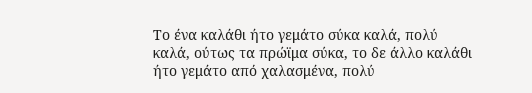Το ένα καλάθι ήτο γεμάτο σύκα καλά, πολύ καλά, ούτως τα πρώϊμα σύκα, το δε άλλο καλάθι ήτο γεμάτο από χαλασμένα, πολύ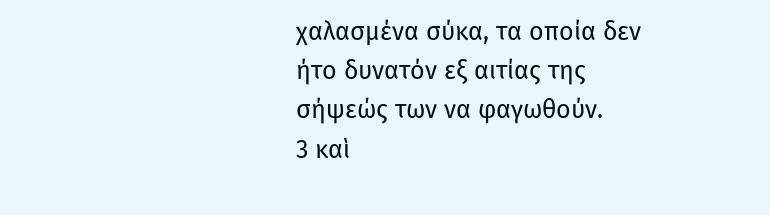χαλασμένα σύκα, τα οποία δεν ήτο δυνατόν εξ αιτίας της σήψεώς των να φαγωθούν.
3 καὶ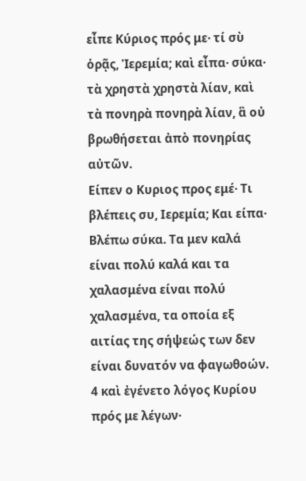εἶπε Κύριος πρός με· τί σὺ ὁρᾷς, Ἱερεμία; καὶ εἶπα· σύκα· τὰ χρηστὰ χρηστὰ λίαν, καὶ τὰ πονηρὰ πονηρὰ λίαν, ἃ οὐ βρωθήσεται ἀπὸ πονηρίας αὐτῶν.
Είπεν ο Κυριος προς εμέ· Τι βλέπεις συ, Ιερεμία; Και είπα· Βλέπω σύκα. Τα μεν καλά είναι πολύ καλά και τα χαλασμένα είναι πολύ χαλασμένα, τα οποία εξ αιτίας της σήψεώς των δεν είναι δυνατόν να φαγωθοών.
4 καὶ ἐγένετο λόγος Κυρίου πρός με λέγων·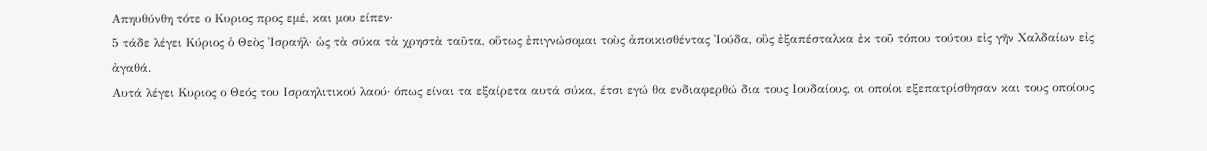Απηυθύνθη τότε ο Κυριος προς εμέ, και μου είπεν·
5 τάδε λέγει Κύριος ὁ Θεὸς Ἰσραήλ· ὡς τὰ σύκα τὰ χρηστὰ ταῦτα, οὕτως ἐπιγνώσομαι τοὺς ἀποικισθέντας Ἰούδα, οὓς ἐξαπέσταλκα ἐκ τοῦ τόπου τούτου εἰς γῆν Χαλδαίων εἰς ἀγαθά.
Αυτά λέγει Κυριος ο Θεός του Ισραηλιτικού λαού· όπως είναι τα εξαίρετα αυτά σύκα, έτσι εγώ θα ενδιαφερθώ δια τους Ιουδαίους, οι οποίοι εξεπατρίσθησαν και τους οποίους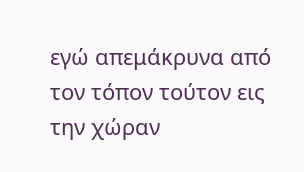εγώ απεμάκρυνα από τον τόπον τούτον εις την χώραν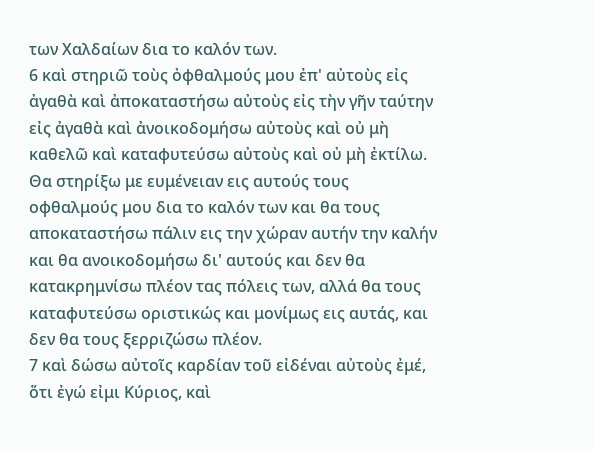των Χαλδαίων δια το καλόν των.
6 καὶ στηριῶ τοὺς ὀφθαλμούς μου ἐπ' αὐτοὺς εἰς ἀγαθὰ καὶ ἀποκαταστήσω αὐτοὺς εἰς τὴν γῆν ταύτην εἰς ἀγαθὰ καὶ ἀνοικοδομήσω αὐτοὺς καὶ οὐ μὴ καθελῶ καὶ καταφυτεύσω αὐτοὺς καὶ οὐ μὴ ἐκτίλω.
Θα στηρίξω με ευμένειαν εις αυτούς τους οφθαλμούς μου δια το καλόν των και θα τους αποκαταστήσω πάλιν εις την χώραν αυτήν την καλήν και θα ανοικοδομήσω δι' αυτούς και δεν θα κατακρημνίσω πλέον τας πόλεις των, αλλά θα τους καταφυτεύσω οριστικώς και μονίμως εις αυτάς, και δεν θα τους ξερριζώσω πλέον.
7 καὶ δώσω αὐτοῖς καρδίαν τοῦ εἰδέναι αὐτοὺς ἐμέ, ὅτι ἐγώ εἰμι Κύριος, καὶ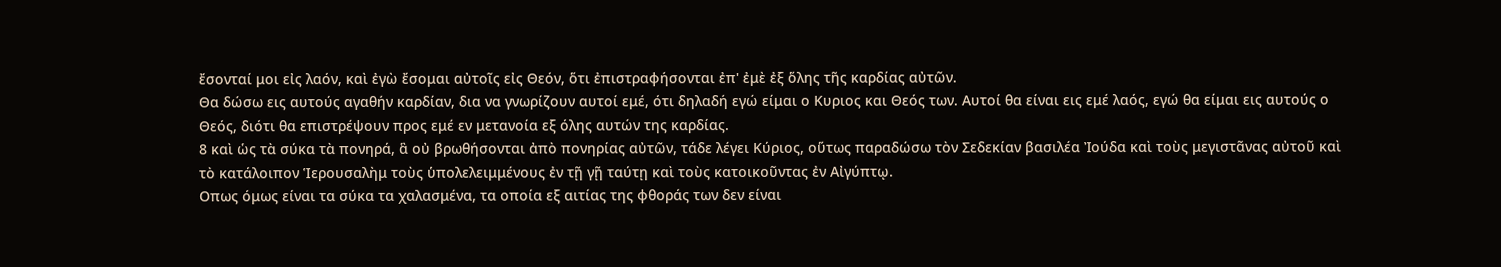ἔσονταί μοι εἰς λαόν, καὶ ἐγὼ ἔσομαι αὐτοῖς εἰς Θεόν, ὅτι ἐπιστραφήσονται ἐπ' ἐμὲ ἐξ ὅλης τῆς καρδίας αὐτῶν.
Θα δώσω εις αυτούς αγαθήν καρδίαν, δια να γνωρίζουν αυτοί εμέ, ότι δηλαδή εγώ είμαι ο Κυριος και Θεός των. Αυτοί θα είναι εις εμέ λαός, εγώ θα είμαι εις αυτούς ο Θεός, διότι θα επιστρέψουν προς εμέ εν μετανοία εξ όλης αυτών της καρδίας.
8 καὶ ὡς τὰ σύκα τὰ πονηρά, ἃ οὐ βρωθήσονται ἀπὸ πονηρίας αὐτῶν, τάδε λέγει Κύριος, οὕτως παραδώσω τὸν Σεδεκίαν βασιλέα Ἰούδα καὶ τοὺς μεγιστᾶνας αὐτοῦ καὶ τὸ κατάλοιπον Ἱερουσαλὴμ τοὺς ὑπολελειμμένους ἐν τῇ γῇ ταύτῃ καὶ τοὺς κατοικοῦντας ἐν Αἰγύπτῳ.
Οπως όμως είναι τα σύκα τα χαλασμένα, τα οποία εξ αιτίας της φθοράς των δεν είναι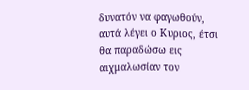δυνατόν να φαγωθούν, αυτά λέγει ο Κυριος, έτσι θα παραδώσω εις αιχμαλωσίαν τον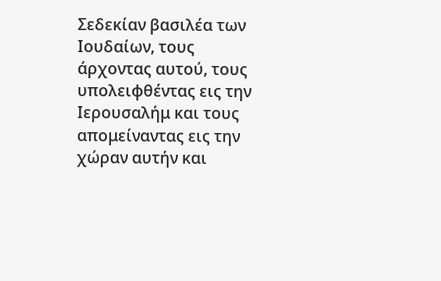Σεδεκίαν βασιλέα των Ιουδαίων, τους άρχοντας αυτού, τους υπολειφθέντας εις την Ιερουσαλήμ και τους απομείναντας εις την χώραν αυτήν και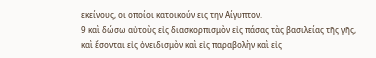εκείνους, οι οποίοι κατοικούν εις την Αίγυπτον.
9 καὶ δώσω αὐτοὺς εἰς διασκορπισμὸν εἰς πάσας τὰς βασιλείας τῆς γῆς, καὶ ἔσονται εἰς ὀνειδισμὸν καὶ εἰς παραβολὴν καὶ εἰς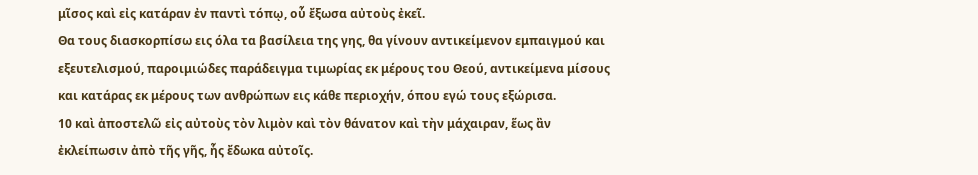μῖσος καὶ εἰς κατάραν ἐν παντὶ τόπῳ, οὗ ἔξωσα αὐτοὺς ἐκεῖ.
Θα τους διασκορπίσω εις όλα τα βασίλεια της γης, θα γίνουν αντικείμενον εμπαιγμού και εξευτελισμού, παροιμιώδες παράδειγμα τιμωρίας εκ μέρους του Θεού, αντικείμενα μίσους και κατάρας εκ μέρους των ανθρώπων εις κάθε περιοχήν, όπου εγώ τους εξώρισα.
10 καὶ ἀποστελῶ εἰς αὐτοὺς τὸν λιμὸν καὶ τὸν θάνατον καὶ τὴν μάχαιραν, ἕως ἂν ἐκλείπωσιν ἀπὸ τῆς γῆς, ἧς ἔδωκα αὐτοῖς.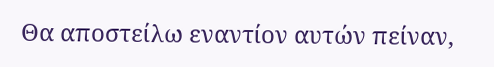Θα αποστείλω εναντίον αυτών πείναν,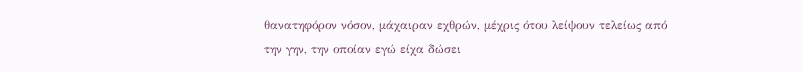θανατηφόρον νόσον, μάχαιραν εχθρών, μέχρις ότου λείψουν τελείως από την γην, την οποίαν εγώ είχα δώσει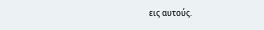εις αυτούς.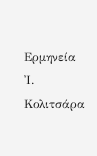Ερμηνεία Ἰ. Κολιτσάρα